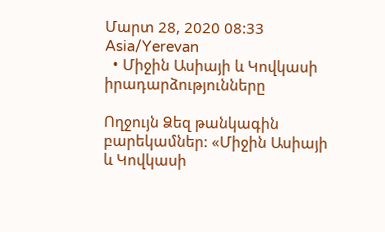Մարտ 28, 2020 08:33 Asia/Yerevan
  • Միջին Ասիայի և Կովկասի իրադարձությունները

Ողջույն Ձեզ թանկագին բարեկամներ: «Միջին Ասիայի և Կովկասի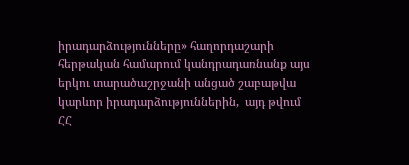իրադարձությունները» հաղորդաշարի հերթական համարում կանդրադառնանք այս երկու տարածաշրջանի անցած շաբաթվա կարևոր իրադարձություններին,  այդ թվում ՀՀ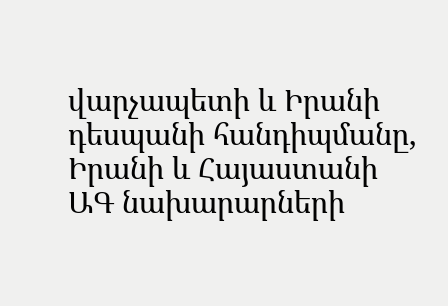վարչապետի և Իրանի դեսպանի հանդիպմանը, Իրանի և Հայաստանի ԱԳ նախարարների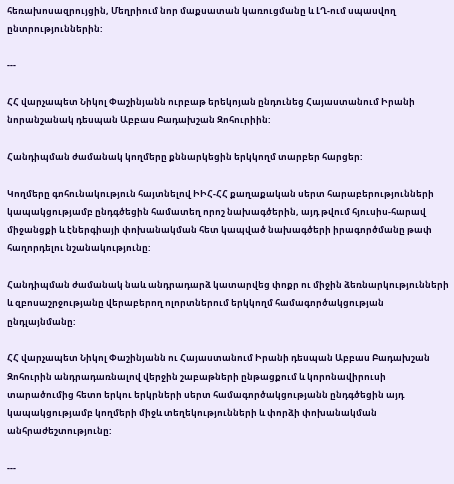հեռախոսազրույցին, Մեղրիում նոր մաքսատան կառուցմանը և ԼՂ-ում սպասվող ընտրություններին:

---

ՀՀ վարչապետ Նիկոլ Փաշինյանն ուրբաթ երեկոյան ընդունեց Հայաստանում Իրանի նորանշանակ դեսպան Աբբաս Բադախշան Զոհուրիին:

Հանդիպման ժամանակ կողմերը քննարկեցին երկկողմ տարբեր հարցեր:

Կողմերը գոհունակություն հայտնելով ԻԻՀ-ՀՀ քաղաքական սերտ հարաբերությունների կապակցությամբ ընդգծեցին համատեղ որոշ նախագծերին, այդ թվում հյուսիս-հարավ միջանցքի և էներգիայի փոխանակման հետ կապված նախագծերի իրագործմանը թափ հաղորդելու նշանակությունը:

Հանդիպման ժամանակ նաև անդրադարձ կատարվեց փոքր ու միջին ձեռնարկությունների և զբոսաշրջությանը վերաբերող ոլորտներում երկկողմ համագործակցության ընդլայնմանը:

ՀՀ վարչապետ Նիկոլ Փաշինյանն ու Հայաստանում Իրանի դեսպան Աբբաս Բադախշան Զոհուրին անդրադառնալով վերջին շաբաթների ընթացքում և կորոնավիրուսի տարածումից հետո երկու երկրների սերտ համագործակցությանն ընդգծեցին այդ կապակցությամբ կողմերի միջև տեղեկությունների և փորձի փոխանակման անհրաժեշտությունը:

---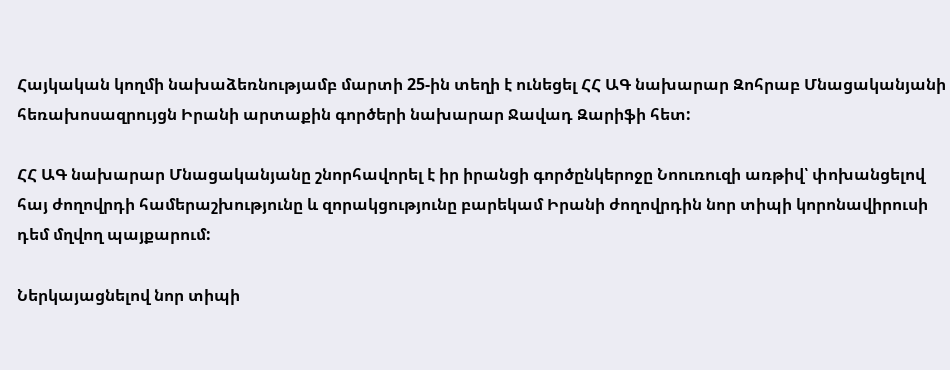Հայկական կողմի նախաձեռնությամբ մարտի 25-ին տեղի է ունեցել ՀՀ ԱԳ նախարար Զոհրաբ Մնացականյանի հեռախոսազրույցն Իրանի արտաքին գործերի նախարար Ջավադ Զարիֆի հետ:

ՀՀ ԱԳ նախարար Մնացականյանը շնորհավորել է իր իրանցի գործընկերոջը Նոուռուզի առթիվ՝ փոխանցելով հայ ժողովրդի համերաշխությունը և զորակցությունը բարեկամ Իրանի ժողովրդին նոր տիպի կորոնավիրուսի դեմ մղվող պայքարում:

Ներկայացնելով նոր տիպի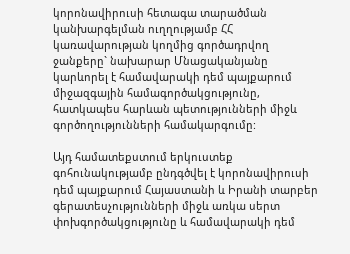կորոնավիրուսի հետագա տարածման կանխարգելման ուղղությամբ ՀՀ կառավարության կողմից գործադրվող ջանքերը` նախարար Մնացականյանը կարևորել է համավարակի դեմ պայքարում միջազգային համագործակցությունը, հատկապես հարևան պետությունների միջև գործողությունների համակարգումը:

Այդ համատեքստում երկուստեք գոհունակությամբ ընդգծվել է կորոնավիրուսի դեմ պայքարում Հայաստանի և Իրանի տարբեր գերատեսչությունների միջև առկա սերտ փոխգործակցությունը և համավարակի դեմ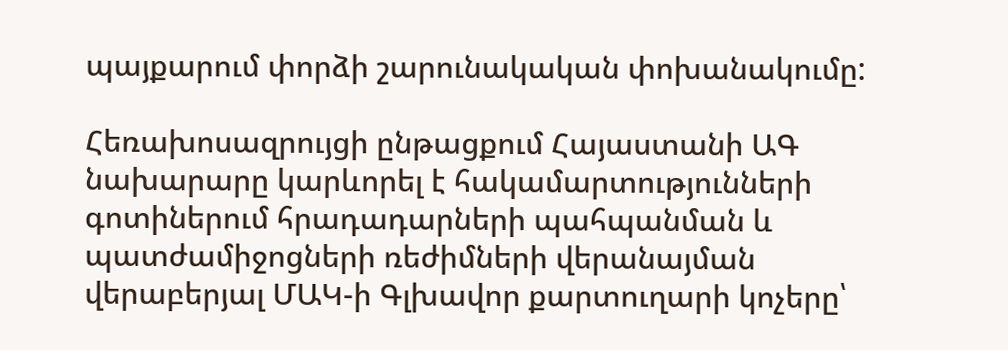պայքարում փորձի շարունակական փոխանակումը:

Հեռախոսազրույցի ընթացքում Հայաստանի ԱԳ նախարարը կարևորել է հակամարտությունների գոտիներում հրադադարների պահպանման և պատժամիջոցների ռեժիմների վերանայման վերաբերյալ ՄԱԿ-ի Գլխավոր քարտուղարի կոչերը՝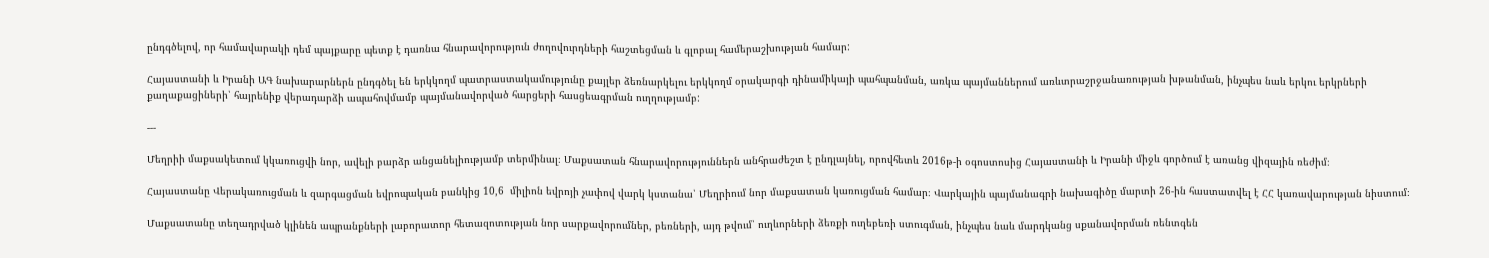ընդգծելով, որ համավարակի դեմ պայքարը պետք է դառնա հնարավորություն ժողովուրդների հաշտեցման և գլոբալ համերաշխության համար:

Հայաստանի և Իրանի ԱԳ նախարարներն ընդգծել են երկկողմ պատրաստակամությունը քայլեր ձեռնարկելու երկկողմ օրակարգի դինամիկայի պահպանման, առկա պայմաններում առևտրաշրջանառության խթանման, ինչպես նաև երկու երկրների քաղաքացիների՝ հայրենիք վերադարձի ապահովմամբ պայմանավորված հարցերի հասցեագրման ուղղությամբ:

---

Մեղրիի մաքսակետում կկառուցվի նոր, ավելի բարձր անցանելիությամբ տերմինալ։ Մաքսատան հնարավորություններն անհրաժեշտ է ընդլայնել, որովհետև 2016թ-ի օգոստոսից Հայաստանի և Իրանի միջև գործում է առանց վիզային ռեժիմ։

Հայաստանը Վերակառուցման և զարգացման եվրոպական բանկից 10,6  միլիոն եվրոյի չափով վարկ կստանա՝ Մեղրիում նոր մաքսատան կառուցման համար։ Վարկային պայմանագրի նախագիծը մարտի 26-ին հաստատվել է ՀՀ կառավարության նիստում։

Մաքսատանը տեղադրված կլինեն ապրանքների լաբորատոր հետազոտության նոր սարքավորումներ, բեռների, այդ թվում՝ ուղևորների ձեռքի ուղեբեռի ստուգման, ինչպես նաև մարդկանց սքանավորման ռենտգեն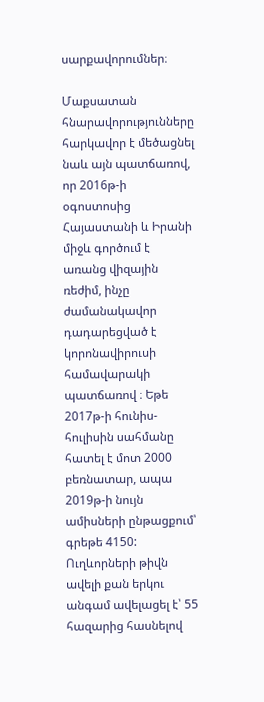սարքավորումներ։

Մաքսատան հնարավորությունները հարկավոր է մեծացնել նաև այն պատճառով, որ 2016թ-ի օգոստոսից Հայաստանի և Իրանի միջև գործում է առանց վիզային ռեժիմ, ինչը ժամանակավոր դադարեցված է կորոնավիրուսի համավարակի պատճառով ։ Եթե 2017թ-ի հունիս-հուլիսին սահմանը հատել է մոտ 2000 բեռնատար, ապա 2019թ-ի նույն ամիսների ընթացքում՝ գրեթե 4150: Ուղևորների թիվն ավելի քան երկու անգամ ավելացել է՝ 55 հազարից հասնելով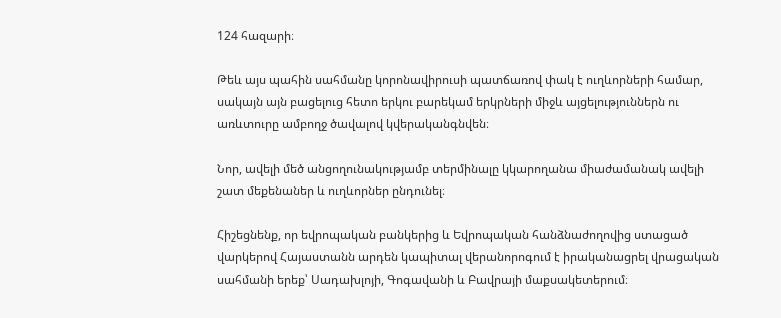124 հազարի։

Թեև այս պահին սահմանը կորոնավիրուսի պատճառով փակ է ուղևորների համար, սակայն այն բացելուց հետո երկու բարեկամ երկրների միջև այցելություններն ու առևտուրը ամբողջ ծավալով կվերականգնվեն։

Նոր, ավելի մեծ անցողունակությամբ տերմինալը կկարողանա միաժամանակ ավելի շատ մեքենաներ և ուղևորներ ընդունել։

Հիշեցնենք, որ եվրոպական բանկերից և Եվրոպական հանձնաժողովից ստացած վարկերով Հայաստանն արդեն կապիտալ վերանորոգում է իրականացրել վրացական սահմանի երեք՝ Սադախլոյի, Գոգավանի և Բավրայի մաքսակետերում։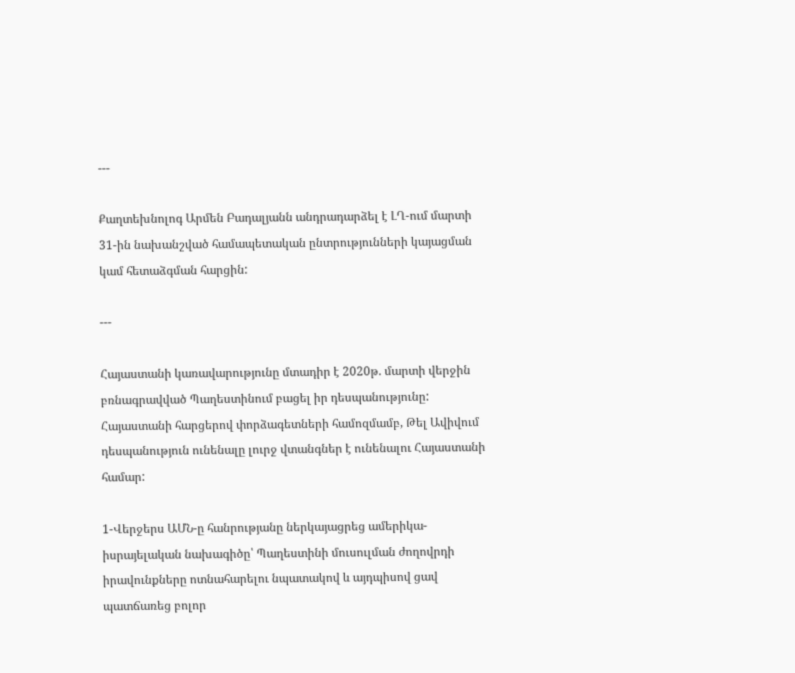---

Քաղտեխնոլոգ Արմեն Բադալյանն անդրադարձել է ԼՂ-ում մարտի 31-ին նախանշված համապետական ընտրությունների կայացման կամ հետաձգման հարցին:

---

Հայաստանի կառավարությունը մտադիր է 2020թ. մարտի վերջին բռնագրավված Պաղեստինում բացել իր դեսպանությունը: Հայաստանի հարցերով փորձագետների համոզմամբ, Թել Ավիվում դեսպանություն ունենալը լուրջ վտանգներ է ունենալու Հայաստանի համար:

1-Վերջերս ԱՄՆ-ը հանրությանը ներկայացրեց ամերիկա-իսրայելական նախագիծը՝ Պաղեստինի մուսուլման ժողովրդի իրավունքները ոտնահարելու նպատակով և այդպիսով ցավ  պատճառեց բոլոր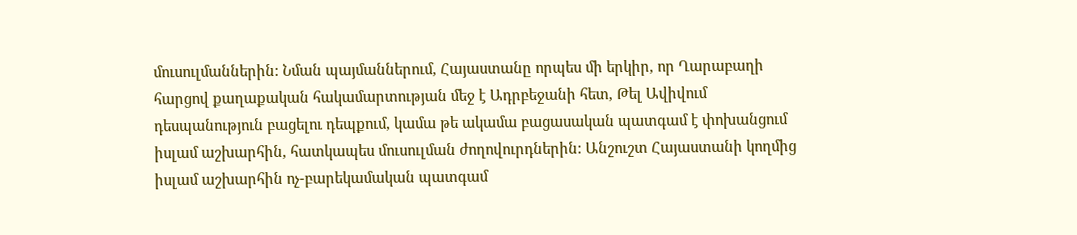մուսուլմաններին: Նման պայմաններում, Հայաստանը որպես մի երկիր, որ Ղարաբաղի հարցով քաղաքական հակամարտության մեջ է Ադրբեջանի հետ, Թել Ավիվում դեսպանություն բացելու դեպքում, կամա թե ակամա բացասական պատգամ է փոխանցում իսլամ աշխարհին, հատկապես մուսուլման ժողովուրդներին: Անշուշտ Հայաստանի կողմից իսլամ աշխարհին ոչ-բարեկամական պատգամ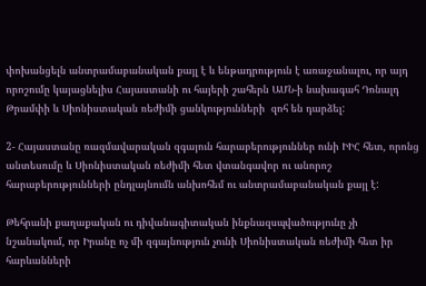փոխանցելն անտրամաբանական քայլ է և ենթադրություն է առաջանալու, որ այդ որոշումը կայացնելիս Հայաստանի ու հայերի շահերն ԱՄՆ-ի նախագահ Դոնալդ Թրամփի և Սիոնիստական ռեժիմի ցանկությունների  զոհ են դարձել:

2- Հայաստանը ռազմավարական զգայուն հարաբերություններ ունի ԻԻՀ հետ, որոնց անտեսումը և Սիոնիստական ռեժիմի հետ վտանգավոր ու անորոշ հարաբերությունների ընդլայնումն անխոհեմ ու անտրամաբանական քայլ է:

Թեհրանի քաղաքական ու դիվանագիտական ինքնազսպվածությունը չի նշանակում, որ Իրանը ոչ մի զգայնություն չունի Սիոնիստական ռեժիմի հետ իր հարևանների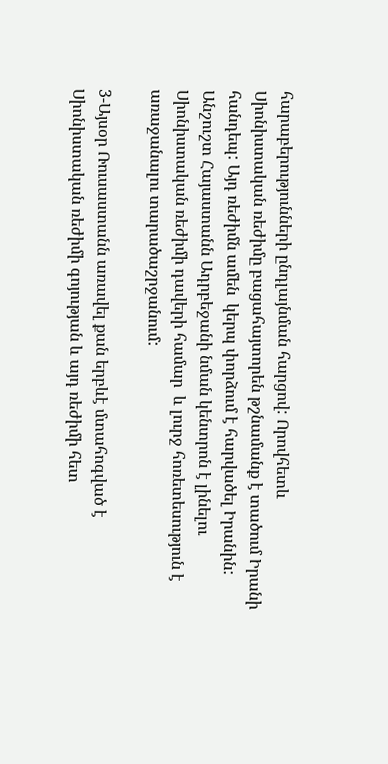հարաբերությունների ընդլայնման հարցով: Որովհետև Սիոնիստական ռեժիմը բացահայտորեն թշնամանք է տածում Իրանի հանդեպ: Այդ ռեժիմն ամեն  կերպ փորձում է հարվածել Իրանին: Անշուշտ Հայաստանն Ադրբեջանի նման կենտրոն է լինելու Սիոնիստական ռեժիմի դավերի համար  և լուրջ հոռետեսություն է առաջանալու տարածաշրջանում:

3-Այսօր Ռուսաստանն առավել քան երբևէ մտահոգված է Սիոնիստական ռեժիմի գոյության և այդ ռեժիմի հետ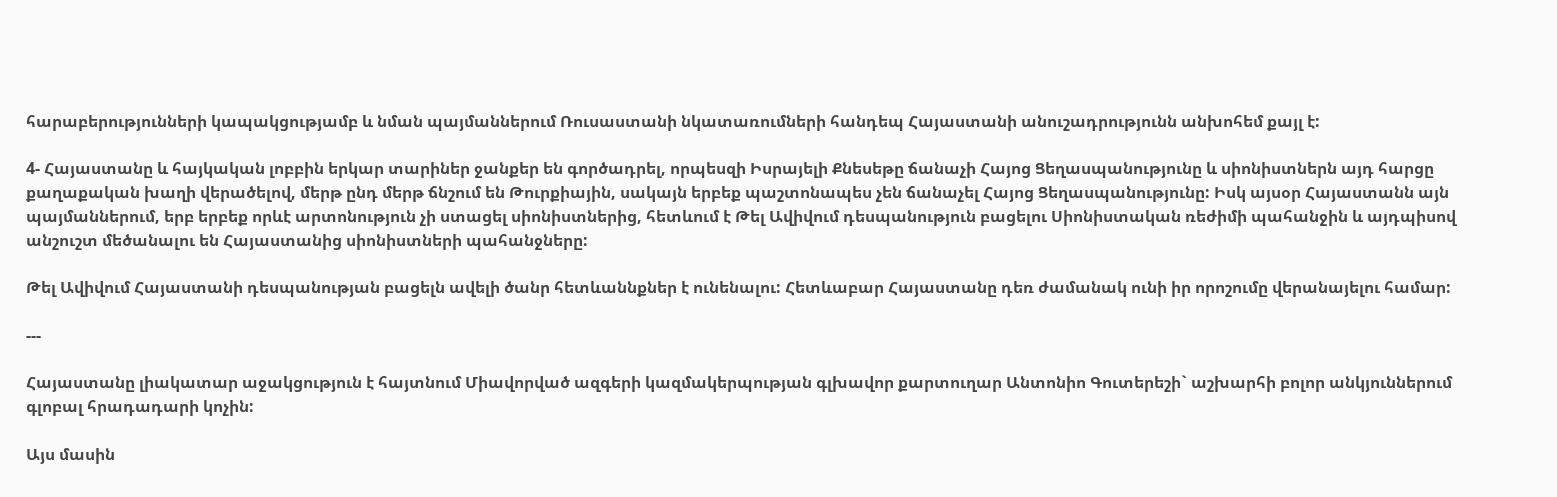հարաբերությունների կապակցությամբ և նման պայմաններում Ռուսաստանի նկատառումների հանդեպ Հայաստանի անուշադրությունն անխոհեմ քայլ է:

4- Հայաստանը և հայկական լոբբին երկար տարիներ ջանքեր են գործադրել, որպեսզի Իսրայելի Քնեսեթը ճանաչի Հայոց Ցեղասպանությունը և սիոնիստներն այդ հարցը քաղաքական խաղի վերածելով, մերթ ընդ մերթ ճնշում են Թուրքիային, սակայն երբեք պաշտոնապես չեն ճանաչել Հայոց Ցեղասպանությունը: Իսկ այսօր Հայաստանն այն պայմաններում, երբ երբեք որևէ արտոնություն չի ստացել սիոնիստներից, հետևում է Թել Ավիվում դեսպանություն բացելու Սիոնիստական ռեժիմի պահանջին և այդպիսով անշուշտ մեծանալու են Հայաստանից սիոնիստների պահանջները:

Թել Ավիվում Հայաստանի դեսպանության բացելն ավելի ծանր հետևաննքներ է ունենալու: Հետևաբար Հայաստանը դեռ ժամանակ ունի իր որոշումը վերանայելու համար:

---

Հայաստանը լիակատար աջակցություն է հայտնում Միավորված ազգերի կազմակերպության գլխավոր քարտուղար Անտոնիո Գուտերեշի` աշխարհի բոլոր անկյուններում գլոբալ հրադադարի կոչին:

Այս մասին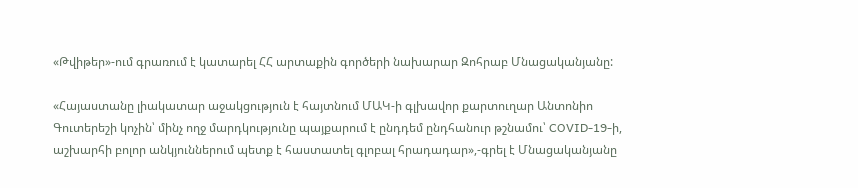«Թվիթեր»-ում գրառում է կատարել ՀՀ արտաքին գործերի նախարար Զոհրաբ Մնացականյանը:

«Հայաստանը լիակատար աջակցություն է հայտնում ՄԱԿ-ի գլխավոր քարտուղար Անտոնիո Գուտերեշի կոչին՝ մինչ ողջ մարդկությունը պայքարում է ընդդեմ ընդհանուր թշնամու՝ COVID-19-ի, աշխարհի բոլոր անկյուններում պետք է հաստատել գլոբալ հրադադար»,-գրել է Մնացականյանը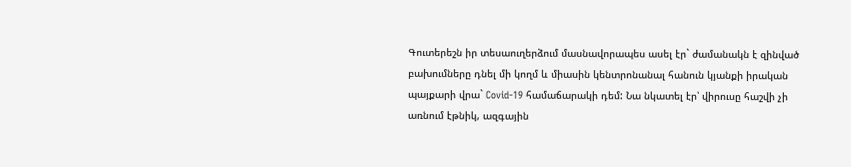Գուտերեշն իր տեսաուղերձում մասնավորապես ասել էր` ժամանակն է զինված բախումները դնել մի կողմ և միասին կենտրոնանալ հանուն կյանքի իրական պայքարի վրա` Covid-19 համաճարակի դեմ: Նա նկատել էր՝ վիրուսը հաշվի չի առնում էթնիկ, ազգային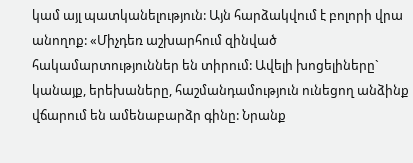կամ այլ պատկանելություն: Այն հարձակվում է բոլորի վրա անողոք: «Միչդեռ աշխարհում զինված հակամարտություններ են տիրում: Ավելի խոցելիները` կանայք, երեխաները, հաշմանդամություն ունեցող անձինք վճարում են ամենաբարձր գինը: Նրանք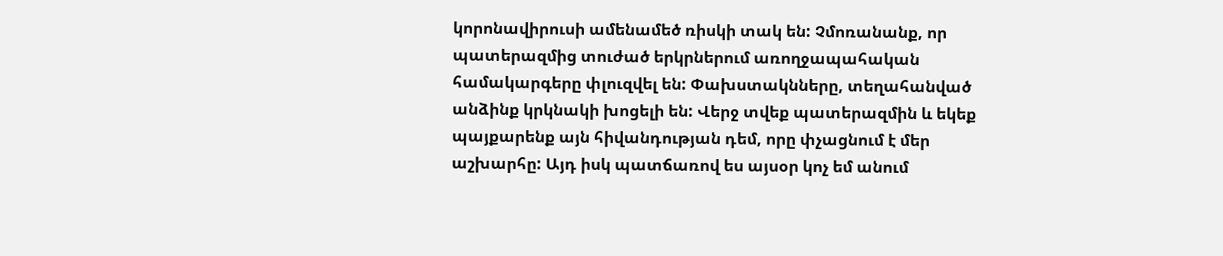կորոնավիրուսի ամենամեծ ռիսկի տակ են: Չմոռանանք, որ պատերազմից տուժած երկրներում առողջապահական համակարգերը փլուզվել են: Փախստակնները, տեղահանված անձինք կրկնակի խոցելի են: Վերջ տվեք պատերազմին և եկեք պայքարենք այն հիվանդության դեմ, որը փչացնում է մեր աշխարհը: Այդ իսկ պատճառով ես այսօր կոչ եմ անում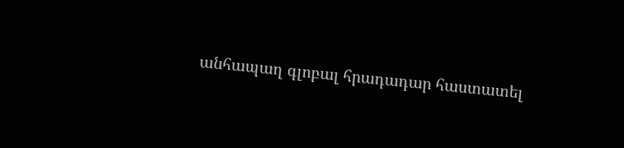անհապաղ գլոբալ հրադադար հաստատել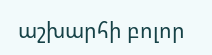աշխարհի բոլոր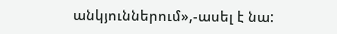անկյուններում»,-ասել է նա: